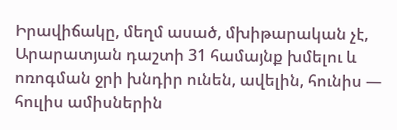Իրավիճակը, մեղմ ասած, մխիթարական չէ, Արարատյան դաշտի 31 համայնք խմելու և ոռոգման ջրի խնդիր ունեն, ավելին, հունիս — հուլիս ամիսներին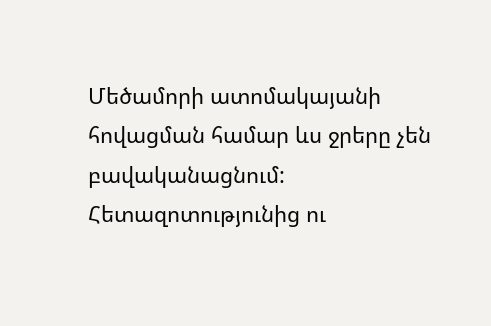Մեծամորի ատոմակայանի հովացման համար ևս ջրերը չեն բավականացնում: Հետազոտությունից ու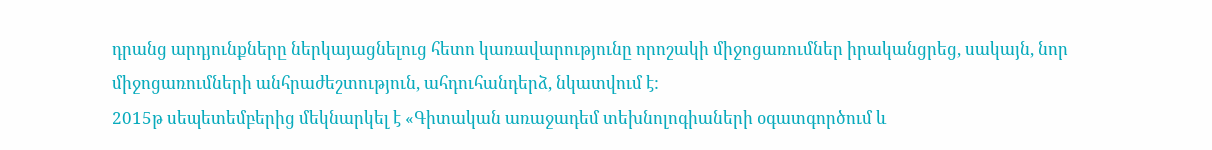դրանց արդյունքները ներկայացնելուց հետո կառավարությունը որոշակի միջոցառումներ իրականցրեց, սակայն, նոր միջոցառումների անհրաժեշտություն, ահդուհանդերձ, նկատվում է:
2015թ սեպետեմբերից մեկնարկել է «Գիտական առաջադեմ տեխնոլոգիաների օգատգործում և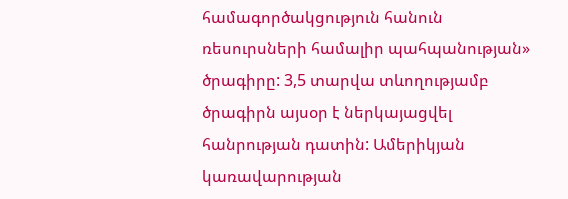համագործակցություն հանուն ռեսուրսների համալիր պահպանության» ծրագիրը: 3,5 տարվա տևողությամբ ծրագիրն այսօր է ներկայացվել հանրության դատին: Ամերիկյան կառավարության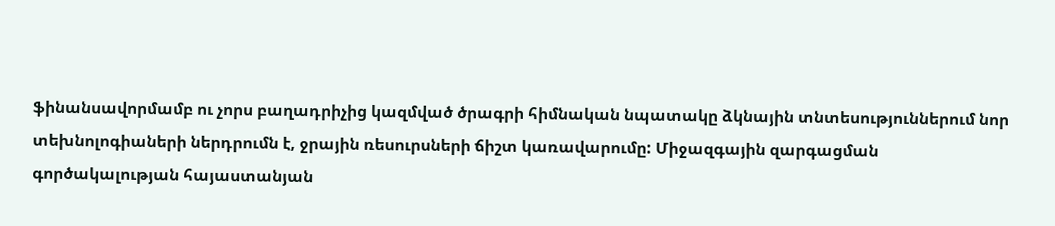ֆինանսավորմամբ ու չորս բաղադրիչից կազմված ծրագրի հիմնական նպատակը ձկնային տնտեսություններում նոր տեխնոլոգիաների ներդրումն է, ջրային ռեսուրսների ճիշտ կառավարումը: Միջազգային զարգացման գործակալության հայաստանյան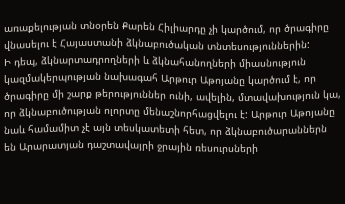առաքելության տնօրեն Քարեն Հիլիարդը չի կարծում, որ ծրագիրը վնասելու է Հայաստանի ձկնաբուծական տնտեսություններին:
Ի դեպ, ձկնարտադրողների և ձկնահանողների միասնություն կազմակերպության նախագահ Արթուր Աթոյանը կարծում է, որ ծրագիրը մի շարք թերություններ ունի, ավելին, մտավախություն կա, որ ձկնաբուծության ոլորտը մենաշնորհացվելու է: Արթուր Աթոյանը նաև համամիտ չէ այն տեսկատետի հետ, որ ձկնաբուծարաններն են Արարատյան դաշտավայրի ջրային ռեսուրսների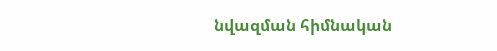նվազման հիմնական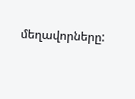մեղավորները: